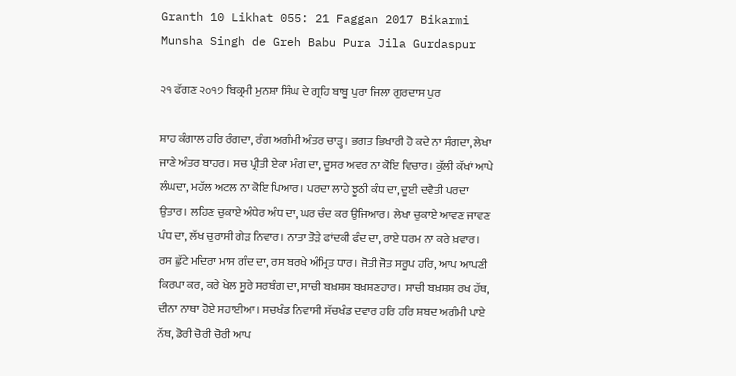Granth 10 Likhat 055: 21 Faggan 2017 Bikarmi Munsha Singh de Greh Babu Pura Jila Gurdaspur

੨੧ ਫੱਗਣ ੨੦੧੭ ਬਿਕ੍ਰਮੀ ਮੁਨਸ਼ਾ ਸਿੰਘ ਦੇ ਗ੍ਰਹਿ ਬਾਬੂ ਪੁਰਾ ਜਿਲਾ ਗੁਰਦਾਸ ਪੁਰ

ਸ਼ਾਹ ਕੰਗਾਲ ਹਰਿ ਰੰਗਦਾ, ਰੰਗ ਅਗੰਮੀ ਅੰਤਰ ਚਾੜ੍ਹ। ਭਗਤ ਭਿਖਾਰੀ ਹੋ ਕਦੇ ਨਾ ਸੰਗਦਾ, ਲੇਖਾ ਜਾਣੇ ਅੰਤਰ ਬਾਹਰ। ਸਚ ਪ੍ਰੀਤੀ ਏਕਾ ਮੰਗ ਦਾ, ਦੂਸਰ ਅਵਰ ਨਾ ਕੋਇ ਵਿਚਾਰ। ਕੁੱਲੀ ਕੱਖਾਂ ਆਪੇ ਲੰਘਦਾ, ਮਹੱਲ ਅਟਲ ਨਾ ਕੋਇ ਪਿਆਰ। ਪਰਦਾ ਲਾਹੇ ਝੂਠੀ ਕੰਧ ਦਾ, ਦੂਈ ਦਵੈਤੀ ਪਰਦਾ ਉਤਾਰ। ਲਹਿਣ ਚੁਕਾਏ ਅੰਧੇਰ ਅੰਧ ਦਾ, ਘਰ ਚੰਦ ਕਰ ਉਜਿਆਰ। ਲੇਖਾ ਚੁਕਾਏ ਆਵਣ ਜਾਵਣ ਪੰਧ ਦਾ, ਲੱਖ ਚੁਰਾਸੀ ਗੇੜ ਨਿਵਾਰ। ਨਾਤਾ ਤੋੜੇ ਫਾਂਦਕੀ ਫੰਦ ਦਾ, ਰਾਏ ਧਰਮ ਨਾ ਕਰੇ ਖ਼ਵਾਰ। ਰਸ ਛੁੱਟੇ ਮਦਿਰਾ ਮਾਸ ਗੰਦ ਦਾ, ਰਸ ਬਰਖੇ ਅੰਮ੍ਰਿਤ ਧਾਰ। ਜੋਤੀ ਜੋਤ ਸਰੂਪ ਹਰਿ, ਆਪ ਆਪਣੀ ਕਿਰਪਾ ਕਰ, ਕਰੇ ਖੇਲ ਸੂਰੇ ਸਰਬੰਗ ਦਾ, ਸਾਚੀ ਬਖ਼ਸ਼ਸ਼ ਬਖ਼ਸ਼ਣਹਾਰ। ਸਾਚੀ ਬਖ਼ਸ਼ਸ਼ ਰਖ ਹੱਥ, ਦੀਨਾ ਨਾਥਾ ਹੋਏ ਸਹਾਈਆ। ਸਚਖੰਡ ਨਿਵਾਸੀ ਸੱਚਖੰਡ ਦਵਾਰ ਹਰਿ ਹਰਿ ਸ਼ਬਦ ਅਗੰਮੀ ਪਾਏ ਨੱਥ, ਡੋਰੀ ਚੋਰੀ ਚੋਰੀ ਆਪ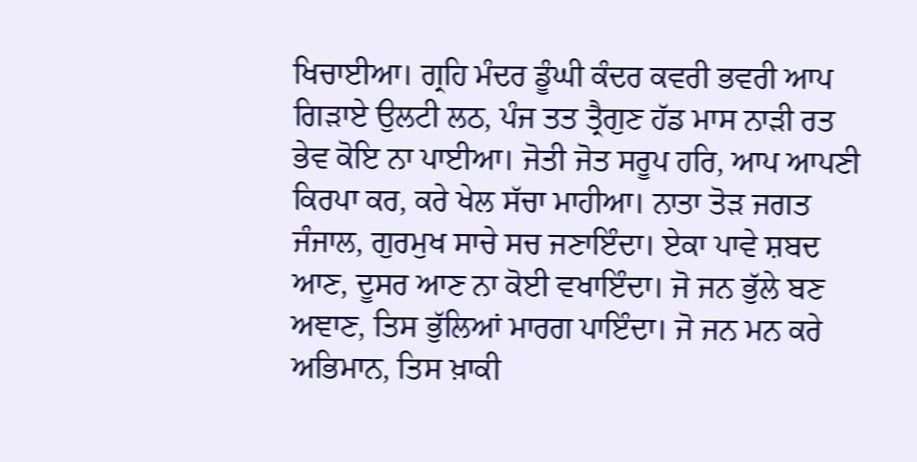ਖਿਚਾਈਆ। ਗ੍ਰਹਿ ਮੰਦਰ ਡੂੰਘੀ ਕੰਦਰ ਕਵਰੀ ਭਵਰੀ ਆਪ ਗਿੜਾਏ ਉਲਟੀ ਲਠ, ਪੰਜ ਤਤ ਤ੍ਰੈਗੁਣ ਹੱਡ ਮਾਸ ਨਾੜੀ ਰਤ ਭੇਵ ਕੋਇ ਨਾ ਪਾਈਆ। ਜੋਤੀ ਜੋਤ ਸਰੂਪ ਹਰਿ, ਆਪ ਆਪਣੀ ਕਿਰਪਾ ਕਰ, ਕਰੇ ਖੇਲ ਸੱਚਾ ਮਾਹੀਆ। ਨਾਤਾ ਤੋੜ ਜਗਤ ਜੰਜਾਲ, ਗੁਰਮੁਖ ਸਾਚੇ ਸਚ ਜਣਾਇੰਦਾ। ਏਕਾ ਪਾਵੇ ਸ਼ਬਦ ਆਣ, ਦੂਸਰ ਆਣ ਨਾ ਕੋਈ ਵਖਾਇੰਦਾ। ਜੋ ਜਨ ਭੁੱਲੇ ਬਣ ਅਞਾਣ, ਤਿਸ ਭੁੱਲਿਆਂ ਮਾਰਗ ਪਾਇੰਦਾ। ਜੋ ਜਨ ਮਨ ਕਰੇ ਅਭਿਮਾਨ, ਤਿਸ ਖ਼ਾਕੀ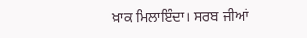ਖ਼ਾਕ ਮਿਲਾਇੰਦਾ। ਸਰਬ ਜੀਆਂ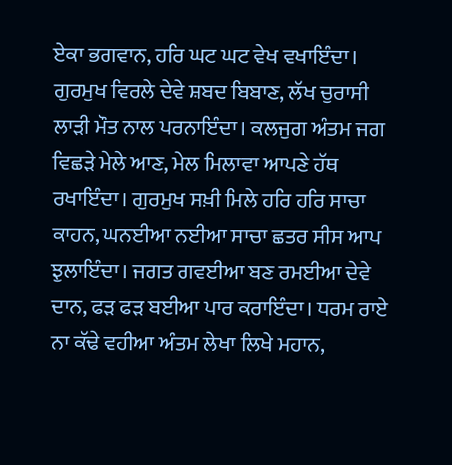ਏਕਾ ਭਗਵਾਨ, ਹਰਿ ਘਟ ਘਟ ਵੇਖ ਵਖਾਇੰਦਾ। ਗੁਰਮੁਖ ਵਿਰਲੇ ਦੇਵੇ ਸ਼ਬਦ ਬਿਬਾਣ, ਲੱਖ ਚੁਰਾਸੀ ਲਾੜੀ ਮੌਤ ਨਾਲ ਪਰਨਾਇੰਦਾ। ਕਲਜੁਗ ਅੰਤਮ ਜਗ ਵਿਛੜੇ ਮੇਲੇ ਆਣ, ਮੇਲ ਮਿਲਾਵਾ ਆਪਣੇ ਹੱਥ ਰਖਾਇੰਦਾ। ਗੁਰਮੁਖ ਸਖ਼ੀ ਮਿਲੇ ਹਰਿ ਹਰਿ ਸਾਚਾ ਕਾਹਨ, ਘਨਈਆ ਨਈਆ ਸਾਚਾ ਛਤਰ ਸੀਸ ਆਪ ਝੁਲਾਇੰਦਾ। ਜਗਤ ਗਵਈਆ ਬਣ ਰਮਈਆ ਦੇਵੇ ਦਾਨ, ਫੜ ਫੜ ਬਈਆ ਪਾਰ ਕਰਾਇੰਦਾ। ਧਰਮ ਰਾਏ ਨਾ ਕੱਢੇ ਵਹੀਆ ਅੰਤਮ ਲੇਖਾ ਲਿਖੇ ਮਹਾਨ,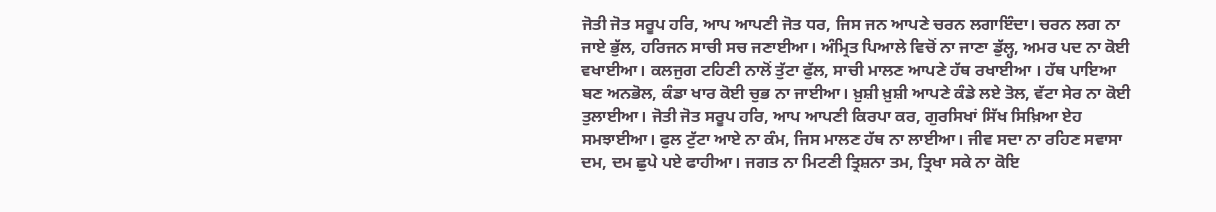ਜੋਤੀ ਜੋਤ ਸਰੂਪ ਹਰਿ, ਆਪ ਆਪਣੀ ਜੋਤ ਧਰ, ਜਿਸ ਜਨ ਆਪਣੇ ਚਰਨ ਲਗਾਇੰਦਾ। ਚਰਨ ਲਗ ਨਾ ਜਾਏ ਭੁੱਲ, ਹਰਿਜਨ ਸਾਚੀ ਸਚ ਜਣਾਈਆ। ਅੰਮ੍ਰਿਤ ਪਿਆਲੇ ਵਿਚੋਂ ਨਾ ਜਾਣਾ ਡੁੱਲ੍ਹ, ਅਮਰ ਪਦ ਨਾ ਕੋਈ ਵਖਾਈਆ। ਕਲਜੁਗ ਟਹਿਣੀ ਨਾਲੋਂ ਤੁੱਟਾ ਫੁੱਲ, ਸਾਚੀ ਮਾਲਣ ਆਪਣੇ ਹੱਥ ਰਖਾਈਆ । ਹੱਥ ਪਾਇਆ ਬਣ ਅਨਭੋਲ, ਕੰਡਾ ਖਾਰ ਕੋਈ ਚੁਭ ਨਾ ਜਾਈਆ। ਖ਼ੁਸ਼ੀ ਖ਼ੁਸ਼ੀ ਆਪਣੇ ਕੰਡੇ ਲਏ ਤੋਲ, ਵੱਟਾ ਸੇਰ ਨਾ ਕੋਈ ਤੁਲਾਈਆ। ਜੋਤੀ ਜੋਤ ਸਰੂਪ ਹਰਿ, ਆਪ ਆਪਣੀ ਕਿਰਪਾ ਕਰ, ਗੁਰਸਿਖਾਂ ਸਿੱਖ ਸਿਖ਼ਿਆ ਏਹ ਸਮਝਾਈਆ। ਫੁਲ ਟੁੱਟਾ ਆਏ ਨਾ ਕੰਮ, ਜਿਸ ਮਾਲਣ ਹੱਥ ਨਾ ਲਾਈਆ। ਜੀਵ ਸਦਾ ਨਾ ਰਹਿਣ ਸਵਾਸਾ ਦਮ, ਦਮ ਛੁਪੇ ਪਏ ਫਾਹੀਆ। ਜਗਤ ਨਾ ਮਿਟਣੀ ਤ੍ਰਿਸ਼ਨਾ ਤਮ, ਤ੍ਰਿਖਾ ਸਕੇ ਨਾ ਕੋਇ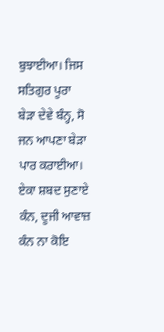ਬੁਝਾਈਆ। ਜਿਸ ਸਤਿਗੁਰ ਪੂਰਾ ਬੇੜਾ ਦੇਵੇ ਬੰਨ੍ਹ, ਸੋ ਜਨ ਆਪਣਾ ਬੇੜਾ ਪਾਰ ਕਰਾਈਆ। ਏਕਾ ਸ਼ਬਦ ਸੁਣਾਏ ਕੰਨ, ਦੂਜੀ ਆਵਾਜ਼ ਕੰਨ ਨਾ ਕੋਇ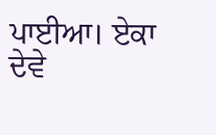ਪਾਈਆ। ਏਕਾ ਦੇਵੇ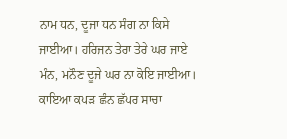ਨਾਮ ਧਨ, ਦੂਜਾ ਧਨ ਸੰਗ ਨਾ ਕਿਸੇ ਜਾਈਆ। ਹਰਿਜਨ ਤੇਰਾ ਤੇਰੇ ਘਰ ਜਾਏ ਮੰਨ, ਮਨੌਣ ਦੂਜੇ ਘਰ ਨਾ ਕੋਇ ਜਾਈਆ। ਕਾਇਆ ਕਪੜ ਛੰਨ ਛੱਪਰ ਸਾਚਾ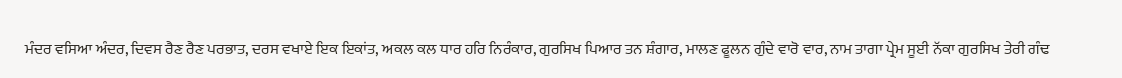ਮੰਦਰ ਵਸਿਆ ਅੰਦਰ, ਦਿਵਸ ਰੈਣ ਰੈਣ ਪਰਭਾਤ, ਦਰਸ ਵਖਾਏ ਇਕ ਇਕਾਂਤ, ਅਕਲ ਕਲ ਧਾਰ ਹਰਿ ਨਿਰੰਕਾਰ, ਗੁਰਸਿਖ ਪਿਆਰ ਤਨ ਸ਼ੰਗਾਰ, ਮਾਲਣ ਫੂਲਨ ਗੁੰਦੇ ਵਾਰੋ ਵਾਰ, ਨਾਮ ਤਾਗਾ ਪ੍ਰੇਮ ਸੂਈ ਨੱਕਾ ਗੁਰਸਿਖ ਤੇਰੀ ਗੰਢ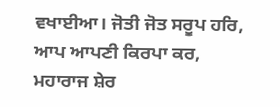ਵਖਾਈਆ। ਜੋਤੀ ਜੋਤ ਸਰੂਪ ਹਰਿ, ਆਪ ਆਪਣੀ ਕਿਰਪਾ ਕਰ, ਮਹਾਰਾਜ ਸ਼ੇਰ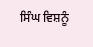ਸਿੰਘ ਵਿਸ਼ਨੂੰ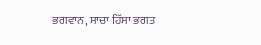ਭਗਵਾਨ, ਸਾਚਾ ਹਿੱਸਾ ਭਗਤ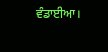ਵੰਡਾਈਆ।